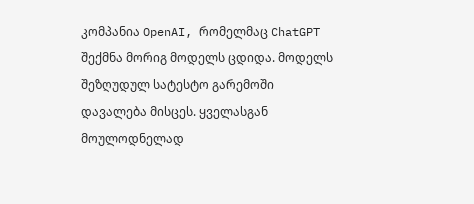კომპანია OpenAI, რომელმაც ChatGPT შექმნა მორიგ მოდელს ცდიდა. მოდელს შეზღუდულ სატესტო გარემოში დავალება მისცეს. ყველასგან მოულოდნელად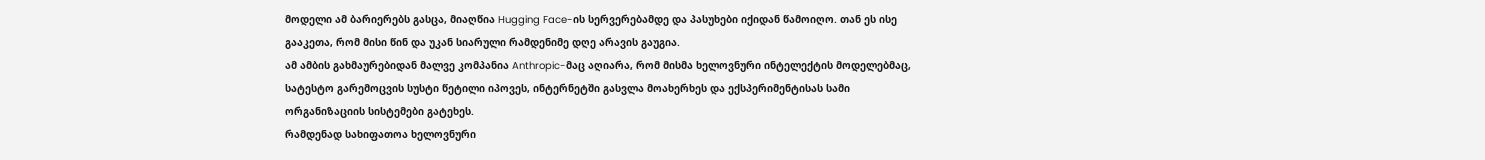მოდელი ამ ბარიერებს გასცა, მიაღწია Hugging Face-ის სერვერებამდე და პასუხები იქიდან წამოიღო. თან ეს ისე გააკეთა, რომ მისი წინ და უკან სიარული რამდენიმე დღე არავის გაუგია.
ამ ამბის გახმაურებიდან მალვე კომპანია Anthropic-მაც აღიარა, რომ მისმა ხელოვნური ინტელექტის მოდელებმაც, სატესტო გარემოცვის სუსტი წეტილი იპოვეს, ინტერნეტში გასვლა მოახერხეს და ექსპერიმენტისას სამი ორგანიზაციის სისტემები გატეხეს.
რამდენად სახიფათოა ხელოვნური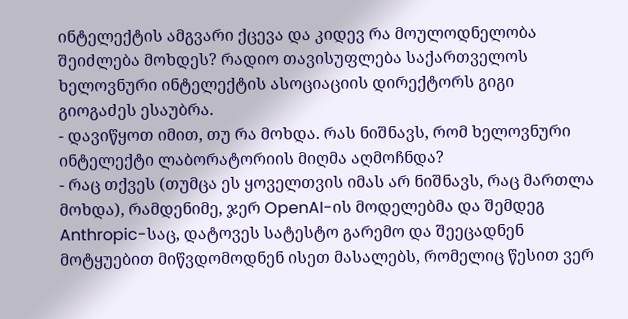ინტელექტის ამგვარი ქცევა და კიდევ რა მოულოდნელობა შეიძლება მოხდეს? რადიო თავისუფლება საქართველოს ხელოვნური ინტელექტის ასოციაციის დირექტორს გიგი გიოგაძეს ესაუბრა.
- დავიწყოთ იმით, თუ რა მოხდა. რას ნიშნავს, რომ ხელოვნური ინტელექტი ლაბორატორიის მიღმა აღმოჩნდა?
- რაც თქვეს (თუმცა ეს ყოველთვის იმას არ ნიშნავს, რაც მართლა მოხდა), რამდენიმე, ჯერ OpenAI-ის მოდელებმა და შემდეგ Anthropic-საც, დატოვეს სატესტო გარემო და შეეცადნენ მოტყუებით მიწვდომოდნენ ისეთ მასალებს, რომელიც წესით ვერ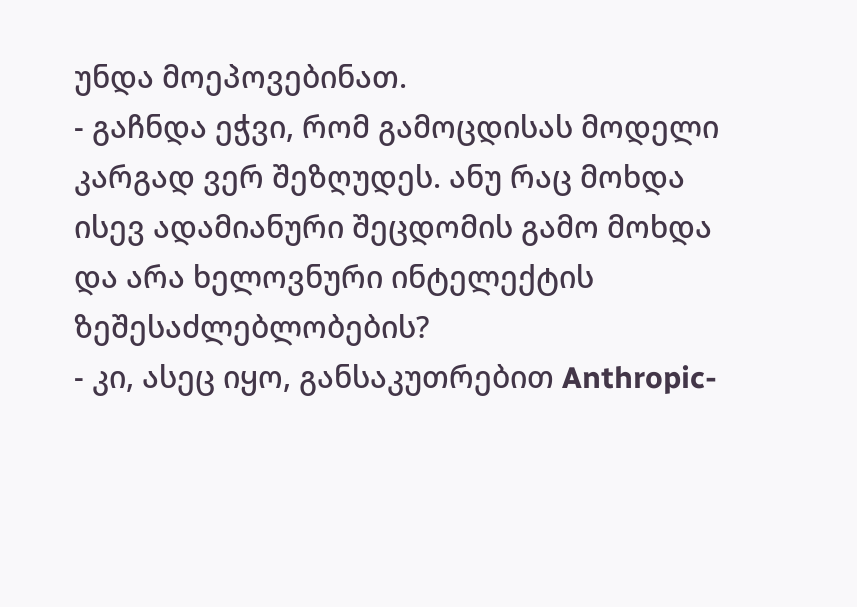უნდა მოეპოვებინათ.
- გაჩნდა ეჭვი, რომ გამოცდისას მოდელი კარგად ვერ შეზღუდეს. ანუ რაც მოხდა ისევ ადამიანური შეცდომის გამო მოხდა და არა ხელოვნური ინტელექტის ზეშესაძლებლობების?
- კი, ასეც იყო, განსაკუთრებით Anthropic-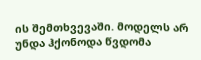ის შემთხვევაში. მოდელს არ უნდა ჰქონოდა წვდომა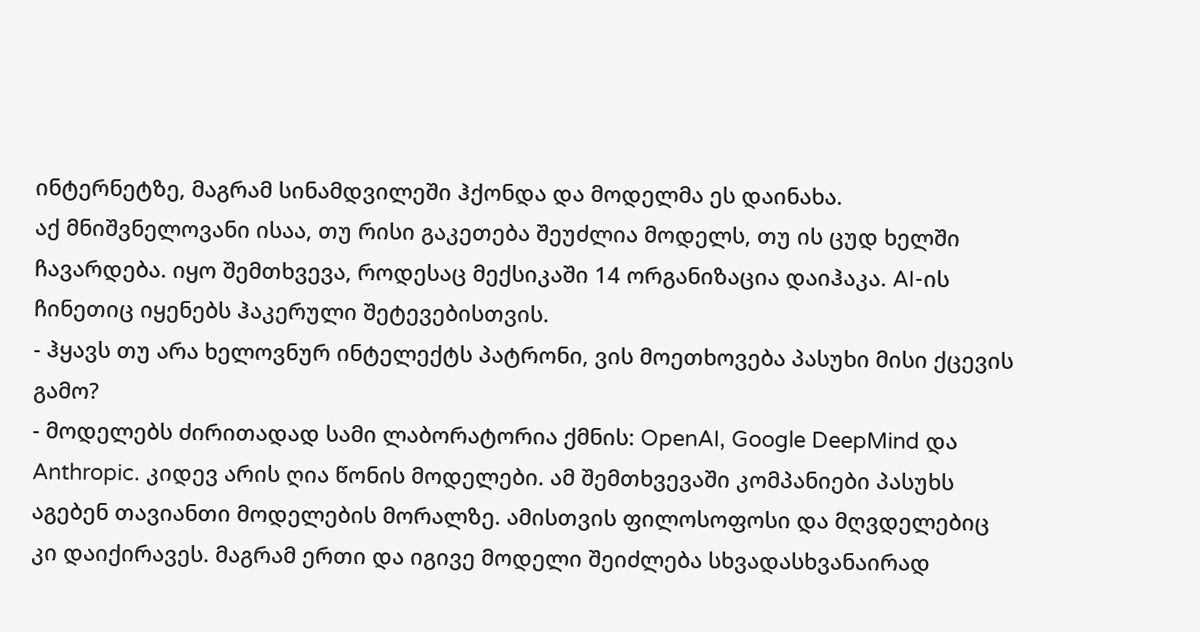ინტერნეტზე, მაგრამ სინამდვილეში ჰქონდა და მოდელმა ეს დაინახა.
აქ მნიშვნელოვანი ისაა, თუ რისი გაკეთება შეუძლია მოდელს, თუ ის ცუდ ხელში ჩავარდება. იყო შემთხვევა, როდესაც მექსიკაში 14 ორგანიზაცია დაიჰაკა. AI-ის ჩინეთიც იყენებს ჰაკერული შეტევებისთვის.
- ჰყავს თუ არა ხელოვნურ ინტელექტს პატრონი, ვის მოეთხოვება პასუხი მისი ქცევის გამო?
- მოდელებს ძირითადად სამი ლაბორატორია ქმნის: OpenAI, Google DeepMind და Anthropic. კიდევ არის ღია წონის მოდელები. ამ შემთხვევაში კომპანიები პასუხს აგებენ თავიანთი მოდელების მორალზე. ამისთვის ფილოსოფოსი და მღვდელებიც კი დაიქირავეს. მაგრამ ერთი და იგივე მოდელი შეიძლება სხვადასხვანაირად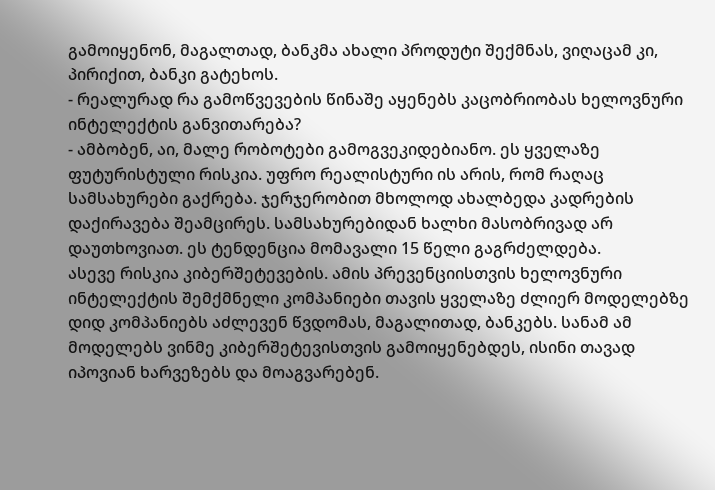გამოიყენონ, მაგალთად, ბანკმა ახალი პროდუტი შექმნას, ვიღაცამ კი, პირიქით, ბანკი გატეხოს.
- რეალურად რა გამოწვევების წინაშე აყენებს კაცობრიობას ხელოვნური ინტელექტის განვითარება?
- ამბობენ, აი, მალე რობოტები გამოგვეკიდებიანო. ეს ყველაზე ფუტურისტული რისკია. უფრო რეალისტური ის არის, რომ რაღაც სამსახურები გაქრება. ჯერჯერობით მხოლოდ ახალბედა კადრების დაქირავება შეამცირეს. სამსახურებიდან ხალხი მასობრივად არ დაუთხოვიათ. ეს ტენდენცია მომავალი 15 წელი გაგრძელდება.
ასევე რისკია კიბერშეტევების. ამის პრევენციისთვის ხელოვნური ინტელექტის შემქმნელი კომპანიები თავის ყველაზე ძლიერ მოდელებზე დიდ კომპანიებს აძლევენ წვდომას, მაგალითად, ბანკებს. სანამ ამ მოდელებს ვინმე კიბერშეტევისთვის გამოიყენებდეს, ისინი თავად იპოვიან ხარვეზებს და მოაგვარებენ.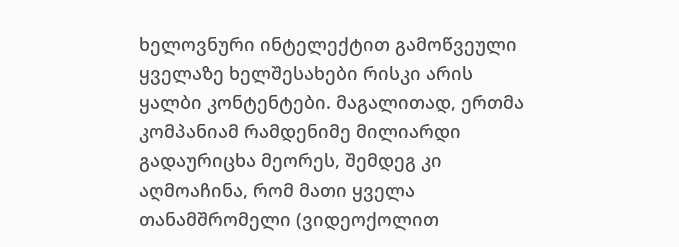ხელოვნური ინტელექტით გამოწვეული ყველაზე ხელშესახები რისკი არის ყალბი კონტენტები. მაგალითად, ერთმა კომპანიამ რამდენიმე მილიარდი გადაურიცხა მეორეს, შემდეგ კი აღმოაჩინა, რომ მათი ყველა თანამშრომელი (ვიდეოქოლით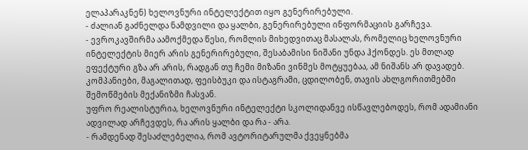ელაპარაკნენ) ხელოვნური ინტელექტით იყო გენერირებული.
- ძალიან გაძნელდა ნამდვილი და ყალბი, გენერირებული ინფორმაციის გარჩევა.
- ევროკავშირმა აამოქმედა წესი, რომლის მიხედვითაც მასალას, რომელიც ხელოვნური ინტელექტის მიერ არის გენერირებული, შესაბამისი ნიშანი უნდა ჰქონდეს. ეს მთლად ეფექტური გზა არ არის, რადგან თუ ჩემი მიზანი ვინმეს მოტყუებაა, ამ ნიშანს არ დავადებ. კომპანიები, მაგალითად, ფეისბუკი და ისტაგრამი, ცდილობენ, თავის ახლგორითმებში შემოწმების მექანიზმი ჩასვან.
უფრო რეალისტურია, ხელოვნური ინტელექტი სკოლიდანვე ისწავლებოდეს, რომ ადამიანი ადვილად არჩევდეს, რა არის ყალბი და რა - არა.
- რამდენად შესაძლებელია, რომ ავტორიტარულმა ქვეყნებმა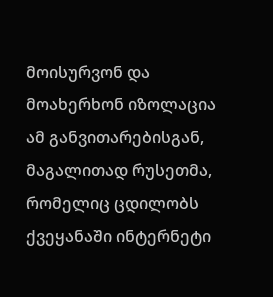მოისურვონ და მოახერხონ იზოლაცია ამ განვითარებისგან, მაგალითად რუსეთმა, რომელიც ცდილობს ქვეყანაში ინტერნეტი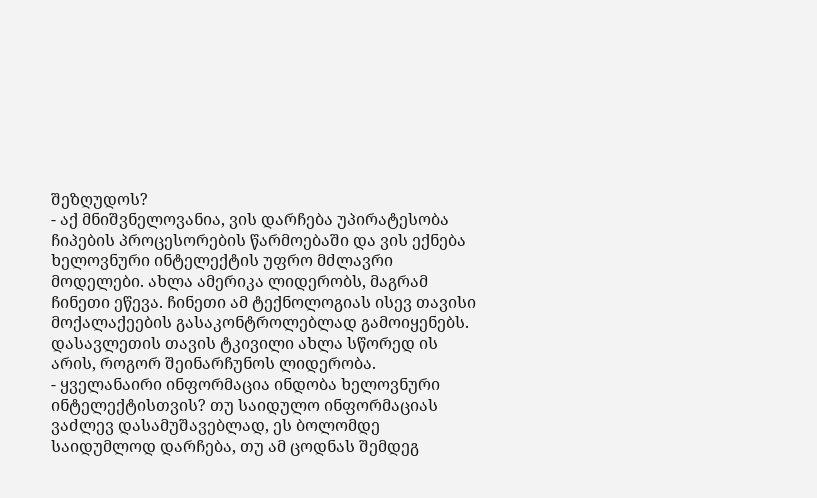შეზღუდოს?
- აქ მნიშვნელოვანია, ვის დარჩება უპირატესობა ჩიპების პროცესორების წარმოებაში და ვის ექნება ხელოვნური ინტელექტის უფრო მძლავრი მოდელები. ახლა ამერიკა ლიდერობს, მაგრამ ჩინეთი ეწევა. ჩინეთი ამ ტექნოლოგიას ისევ თავისი მოქალაქეების გასაკონტროლებლად გამოიყენებს. დასავლეთის თავის ტკივილი ახლა სწორედ ის არის, როგორ შეინარჩუნოს ლიდერობა.
- ყველანაირი ინფორმაცია ინდობა ხელოვნური ინტელექტისთვის? თუ საიდულო ინფორმაციას ვაძლევ დასამუშავებლად, ეს ბოლომდე საიდუმლოდ დარჩება, თუ ამ ცოდნას შემდეგ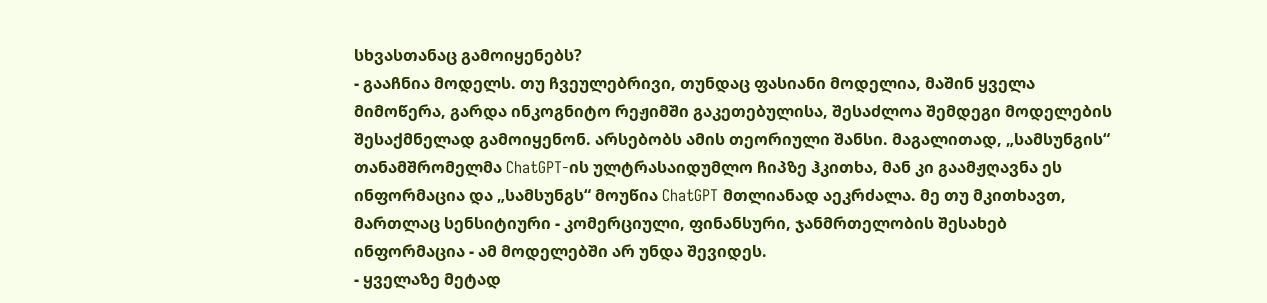სხვასთანაც გამოიყენებს?
- გააჩნია მოდელს. თუ ჩვეულებრივი, თუნდაც ფასიანი მოდელია, მაშინ ყველა მიმოწერა, გარდა ინკოგნიტო რეჟიმში გაკეთებულისა, შესაძლოა შემდეგი მოდელების შესაქმნელად გამოიყენონ. არსებობს ამის თეორიული შანსი. მაგალითად, „სამსუნგის“ თანამშრომელმა ChatGPT-ის ულტრასაიდუმლო ჩიპზე ჰკითხა, მან კი გაამჟღავნა ეს ინფორმაცია და „სამსუნგს“ მოუწია ChatGPT მთლიანად აეკრძალა. მე თუ მკითხავთ, მართლაც სენსიტიური - კომერციული, ფინანსური, ჯანმრთელობის შესახებ ინფორმაცია - ამ მოდელებში არ უნდა შევიდეს.
- ყველაზე მეტად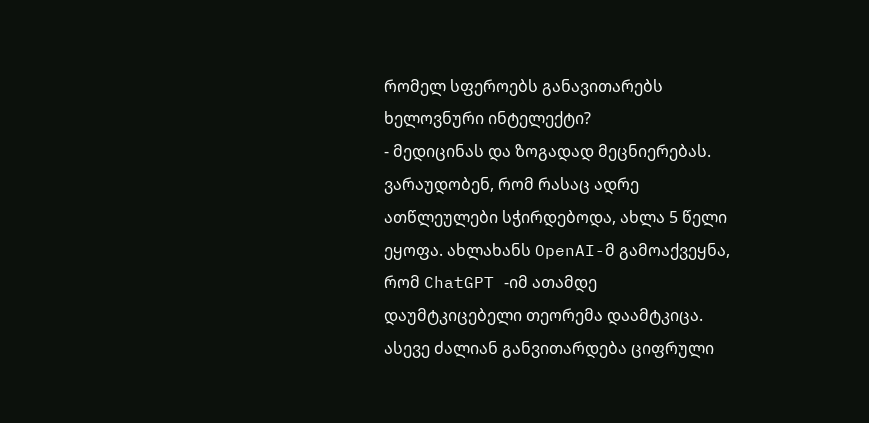რომელ სფეროებს განავითარებს ხელოვნური ინტელექტი?
- მედიცინას და ზოგადად მეცნიერებას. ვარაუდობენ, რომ რასაც ადრე ათწლეულები სჭირდებოდა, ახლა 5 წელი ეყოფა. ახლახანს OpenAI-მ გამოაქვეყნა, რომ ChatGPT -იმ ათამდე დაუმტკიცებელი თეორემა დაამტკიცა. ასევე ძალიან განვითარდება ციფრული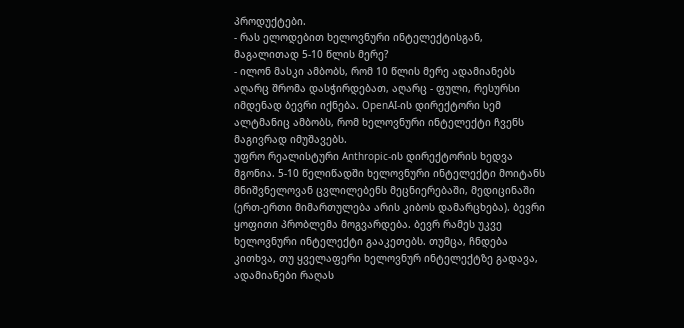პროდუქტები.
- რას ელოდებით ხელოვნური ინტელექტისგან, მაგალითად 5-10 წლის მერე?
- ილონ მასკი ამბობს, რომ 10 წლის მერე ადამიანებს აღარც შრომა დასჭირდებათ, აღარც - ფული, რესურსი იმდენად ბევრი იქნება. OpenAI-ის დირექტორი სემ ალტმანიც ამბობს, რომ ხელოვნური ინტელექტი ჩვენს მაგივრად იმუშავებს.
უფრო რეალისტური Anthropic-ის დირექტორის ხედვა მგონია. 5-10 წელიწადში ხელოვნური ინტელექტი მოიტანს მნიშვნელოვან ცვლილებენს მეცნიერებაში, მედიცინაში (ერთ-ერთი მიმართულება არის კიბოს დამარცხება). ბევრი ყოფითი პრობლემა მოგვარდება. ბევრ რამეს უკვე ხელოვნური ინტელექტი გააკეთებს. თუმცა, ჩნდება კითხვა, თუ ყველაფერი ხელოვნურ ინტელექტზე გადავა, ადამიანები რაღას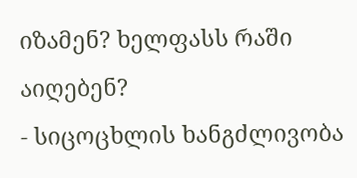იზამენ? ხელფასს რაში აიღებენ?
- სიცოცხლის ხანგძლივობა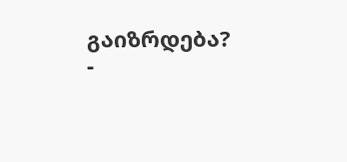გაიზრდება?
-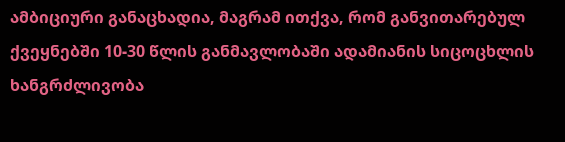ამბიციური განაცხადია, მაგრამ ითქვა, რომ განვითარებულ ქვეყნებში 10-30 წლის განმავლობაში ადამიანის სიცოცხლის ხანგრძლივობა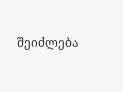შეიძლება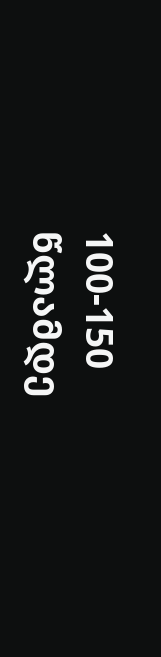100-150 წლამდე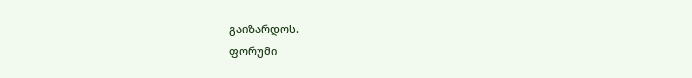გაიზარდოს.
ფორუმი